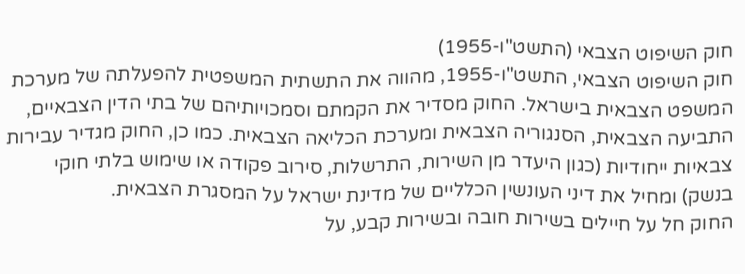חוק השיפוט הצבאי (התשט"ו-1955)
חוק השיפוט הצבאי, התשט"ו-1955, מהווה את התשתית המשפטית להפעלתה של מערכת המשפט הצבאית בישראל. החוק מסדיר את הקמתם וסמכויותיהם של בתי הדין הצבאיים, התביעה הצבאית, הסנגוריה הצבאית ומערכת הכליאה הצבאית. כמו כן, החוק מגדיר עבירות צבאיות ייחודיות (כגון היעדר מן השירות, התרשלות, סירוב פקודה או שימוש בלתי חוקי בנשק) ומחיל את דיני העונשין הכלליים של מדינת ישראל על המסגרת הצבאית.
החוק חל על חיילים בשירות חובה ובשירות קבע, על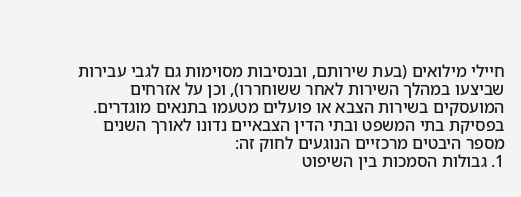חיילי מילואים (בעת שירותם, ובנסיבות מסוימות גם לגבי עבירות שביצעו במהלך השירות לאחר ששוחררו), וכן על אזרחים המועסקים בשירות הצבא או פועלים מטעמו בתנאים מוגדרים.
בפסיקת בתי המשפט ובתי הדין הצבאיים נדונו לאורך השנים מספר היבטים מרכזיים הנוגעים לחוק זה:
1. גבולות הסמכות בין השיפוט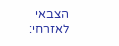הצבאי לאזרחי: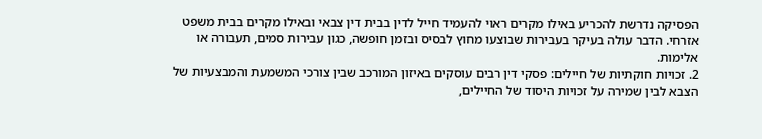הפסיקה נדרשת להכריע באילו מקרים ראוי להעמיד חייל לדין בבית דין צבאי ובאילו מקרים בבית משפט אזרחי. הדבר עולה בעיקר בעבירות שבוצעו מחוץ לבסיס ובזמן חופשה, כגון עבירות סמים, תעבורה או אלימות.
2. זכויות חוקתיות של חיילים: פסקי דין רבים עוסקים באיזון המורכב שבין צורכי המשמעת והמבצעיות של הצבא לבין שמירה על זכויות היסוד של החיילים,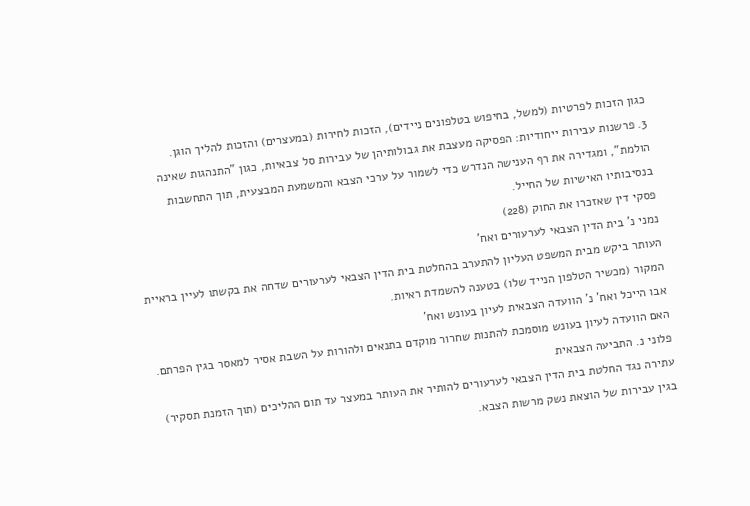כגון הזכות לפרטיות (למשל, בחיפוש בטלפונים ניידים), הזכות לחירות (במעצרים) והזכות להליך הוגן.
3. פרשנות עבירות ייחודיות: הפסיקה מעצבת את גבולותיהן של עבירות סל צבאיות, כגון "התנהגות שאינה הולמת", ומגדירה את רף הענישה הנדרש כדי לשמור על ערכי הצבא והמשמעת המבצעית, תוך התחשבות בנסיבותיו האישיות של החייל.
פסקי דין שאזכרו את החוק (228)
נמני נ' בית הדין הצבאי לערעורים ואח'
העותר ביקש מבית המשפט העליון להתערב בהחלטת בית הדין הצבאי לערעורים שדחה את בקשתו לעיין בראיית המקור (מכשיר הטלפון הנייד שלו) בטענה להשמדת ראיות.
אבו הייכל ואח' נ' הוועדה הצבאית לעיון בעונש ואח'
האם הוועדה לעיון בעונש מוסמכת להתנות שחרור מוקדם בתנאים ולהורות על השבת אסיר למאסר בגין הפרתם.
פלוני נ. התביעה הצבאית
עתירה נגד החלטת בית הדין הצבאי לערעורים להותיר את העותר במעצר עד תום ההליכים (תוך הזמנת תסקיר) בגין עבירות של הוצאת נשק מרשות הצבא.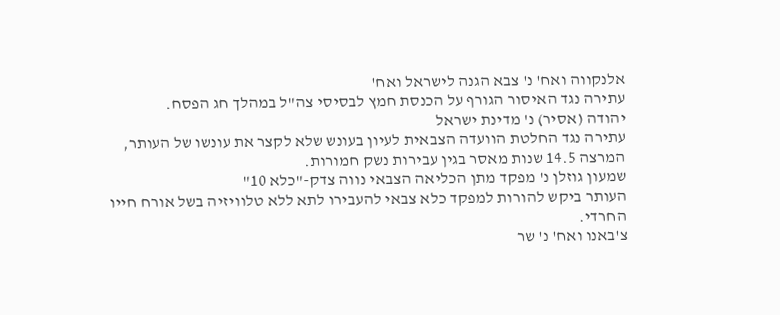אלנקווה ואח' נ' צבא הגנה לישראל ואח'
עתירה נגד האיסור הגורף על הכנסת חמץ לבסיסי צה"ל במהלך חג הפסח.
יהודה (אסיר) נ' מדינת ישראל
עתירה נגד החלטת הוועדה הצבאית לעיון בעונש שלא לקצר את עונשו של העותר, המרצה 14.5 שנות מאסר בגין עבירות נשק חמורות.
שמעון גוזלן נ' מפקד מתן הכליאה הצבאי נווה צדק-"כלא 10"
העותר ביקש להורות למפקד כלא צבאי להעבירו לתא ללא טלוויזיה בשל אורח חייו החרדי.
צ'באנו ואח' נ' שר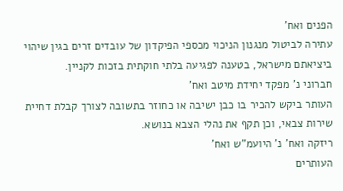הפנים ואח'
עתירה לביטול מנגנון הניכוי מכספי הפיקדון של עובדים זרים בגין שיהוי ביציאתם מישראל, בטענה לפגיעה בלתי חוקתית בזכות לקניין.
חברוני נ' מפקד יחידת מיטב ואח'
העותר ביקש להכיר בו כבן ישיבה או כחוזר בתשובה לצורך קבלת דחיית שירות צבאי, וכן תקף את נהלי הצבא בנושא.
ריזקה ואח' נ' היועמ"ש ואח'
העותרים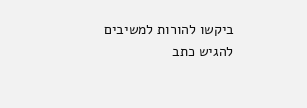ביקשו להורות למשיבים להגיש כתב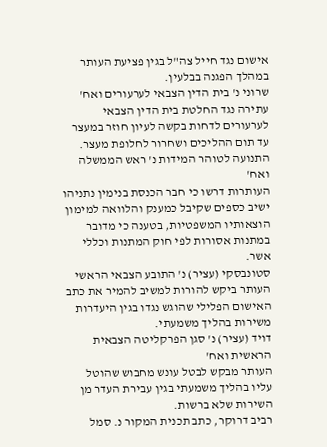אישום נגד חייל צה"ל בגין פציעת העותר במהלך הפגנה בבלעין.
שרוני נ' בית הדין הצבאי לערעורים ואח'
עתירה נגד החלטת בית הדין הצבאי לערעורים לדחות בקשה לעיון חוזר במעצר עד תום ההליכים ושחרור לחלופת מעצר.
התנועה לטוהר המידות נ' ראש הממשלה ואח'
העותרות דרשו כי חבר הכנסת בנימין נתניהו ישיב כספים שקיבל כמענק והלוואה למימון הוצאותיו המשפטיות, בטענה כי מדובר במתנות אסורות לפי חוק המתנות וכללי אשר.
סטונבסקי (עציר) נ' התובע הצבאי הראשי
העותר ביקש להורות למשיב להמיר את כתב האישום הפלילי שהוגש נגדו בגין היעדרות משירות בהליך משמעתי.
דויד (עציר) נ' סגן הפרקליטה הצבאית הראשית ואח'
העותר מבקש לבטל עונש מחבוש שהוטל עליו בהליך משמעתי בגין עבירת העדר מן השירות שלא ברשות.
רביב דרוקר, כתב תכנית המקור נ. סמל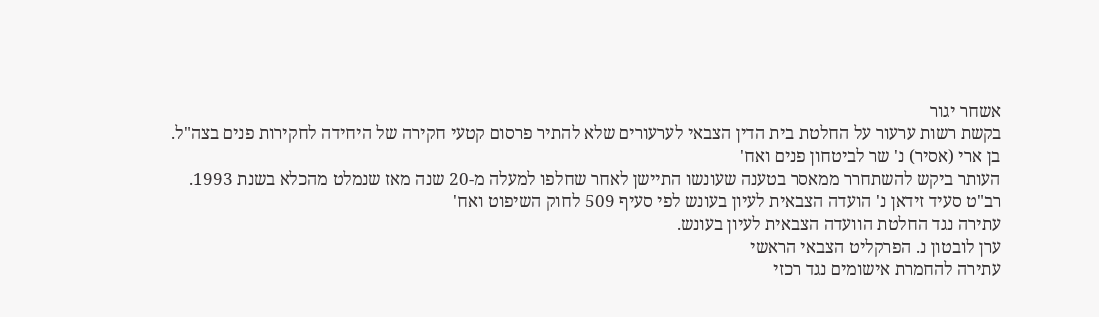אשחר יגור
בקשת רשות ערעור על החלטת בית הדין הצבאי לערעורים שלא להתיר פרסום קטעי חקירה של היחידה לחקירות פנים בצה"ל.
בן ארי (אסיר) נ' שר לביטחון פנים ואח'
העותר ביקש להשתחרר ממאסר בטענה שעונשו התיישן לאחר שחלפו למעלה מ-20 שנה מאז שנמלט מהכלא בשנת 1993.
רב"ט סעיד זידאן נ' הועדה הצבאית לעיון בעונש לפי סעיף 509 לחוק השיפוט ואח'
עתירה נגד החלטת הוועדה הצבאית לעיון בעונש.
ערן לובטון נ. הפרקליט הצבאי הראשי
עתירה להחמרת אישומים נגד רכזי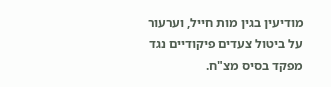מודיעין בגין מות חייל, וערעור על ביטול צעדים פיקודיים נגד מפקד בסיס מצ"ח.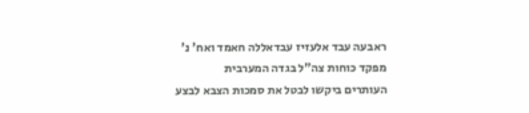ראבעה עבד אלעזיז עבדאללה חאמד ואח' נ' מפקד כוחות צה"ל בגדה המערבית
העותרים ביקשו לבטל את סמכות הצבא לבצע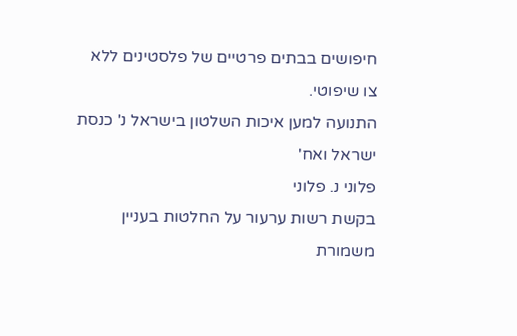חיפושים בבתים פרטיים של פלסטינים ללא צו שיפוטי.
התנועה למען איכות השלטון בישראל נ' כנסת ישראל ואח'
פלוני נ. פלוני
בקשת רשות ערעור על החלטות בעניין משמורת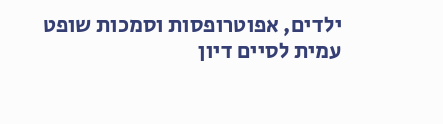ילדים, אפוטרופסות וסמכות שופט עמית לסיים דיון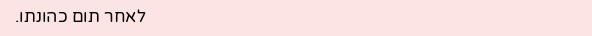לאחר תום כהונתו.